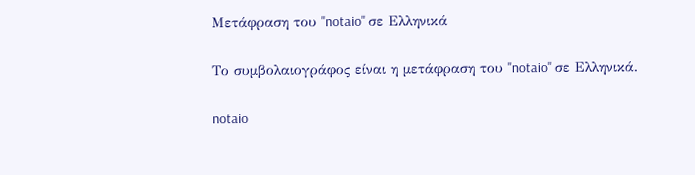Μετάφραση του "notaio" σε Ελληνικά

Το συμβολαιογράφος είναι η μετάφραση του "notaio" σε Ελληνικά.

notaio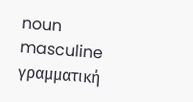noun masculine γραμματική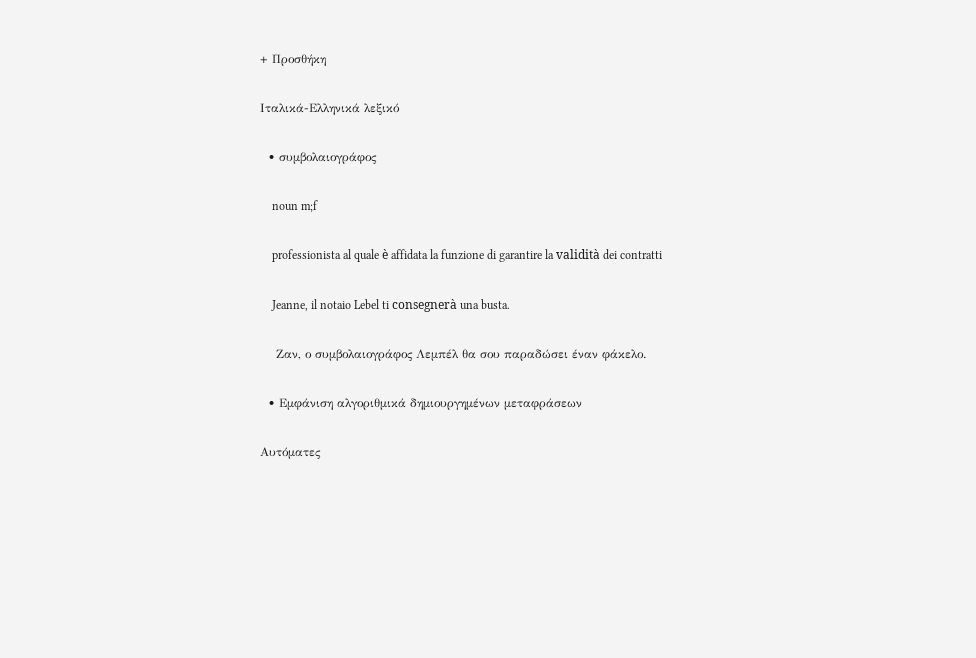+ Προσθήκη

Ιταλικά-Ελληνικά λεξικό

  • συμβολαιογράφος

    noun m;f

    professionista al quale è affidata la funzione di garantire la validità dei contratti

    Jeanne, il notaio Lebel ti consegnerà una busta.

    Ζαν, ο συμβολαιογράφος Λεμπέλ θα σου παραδώσει έναν φάκελο.

  • Εμφάνιση αλγοριθμικά δημιουργημένων μεταφράσεων

Αυτόματες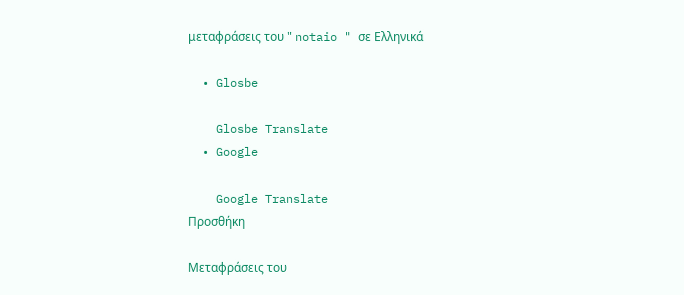μεταφράσεις του " notaio " σε Ελληνικά

  • Glosbe

    Glosbe Translate
  • Google

    Google Translate
Προσθήκη

Μεταφράσεις του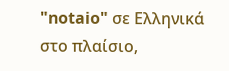"notaio" σε Ελληνικά στο πλαίσιο,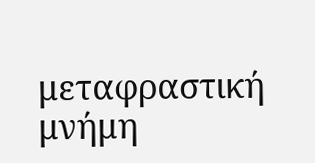μεταφραστική μνήμη